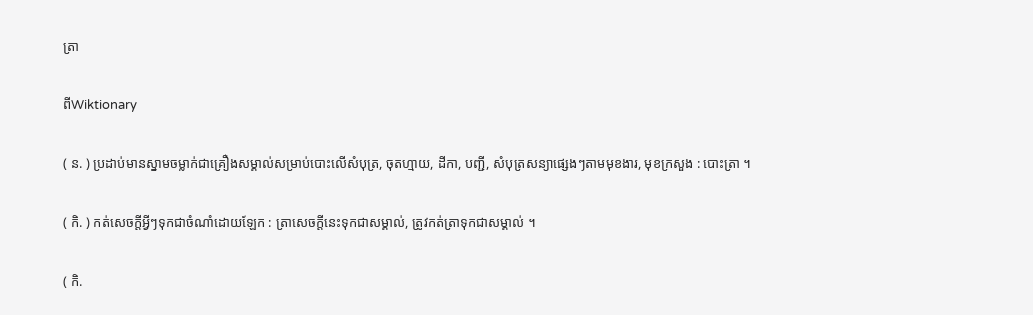ត្រា

ពីWiktionary

( ន. ) ប្រដាប់មានស្នាមចម្លាក់ជាគ្រឿងសម្គាល់សម្រាប់បោះលើសំបុត្រ, ចុតហ្មាយ, ដីកា, បញ្ជី, សំបុត្រសន្យាផ្សេងៗតាមមុខងារ, មុខក្រសួង : បោះត្រា ។

( កិ. ) កត់សេចក្ដីអ្វីៗទុកជាចំណាំដោយឡែក : ត្រាសេចក្ដីនេះទុកជាសម្គាល់, ត្រូវកត់ត្រាទុកជាសម្គាល់ ។

( កិ.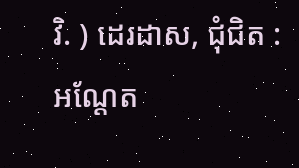វិ. ) ដេរដាស, ជុំជិត : អណ្ដែត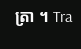ត្រា ។ Tra